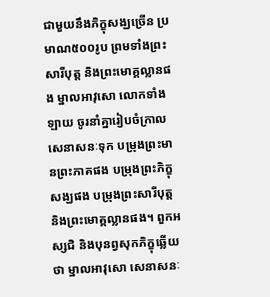ជាមួយនឹងភិក្ខុសង្ឃច្រើន ប្រមាណ៥០០រូប ព្រមទាំងព្រះសារីបុត្ត និងព្រះមោគ្គល្លានផង ម្នាលអាវុសោ លោកទាំងឡាយ ចូរនាំគ្នារៀបចំក្រាលសេនាសនៈទុក បម្រុងព្រះមានព្រះភាគផង បម្រុងព្រះភិក្ខុសង្ឃផង បម្រុងព្រះសារីបុត្ត និងព្រះមោគ្គល្លានផង។ ពួកអស្សជិ និងបុនព្វសុកភិក្ខុឆ្លើយថា ម្នាលអាវុសោ សេនាសនៈ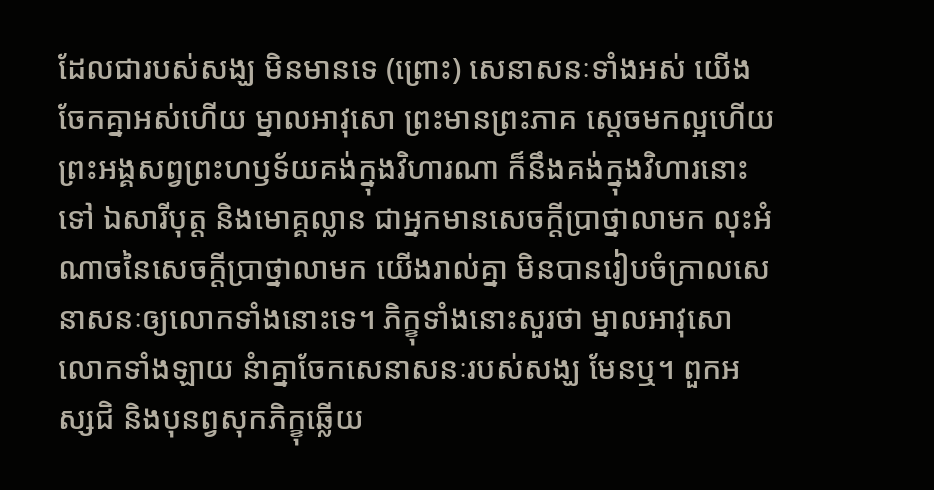ដែលជារបស់សង្ឃ មិនមានទេ (ព្រោះ) សេនាសនៈទាំងអស់ យើងចែកគ្នាអស់ហើយ ម្នាលអាវុសោ ព្រះមានព្រះភាគ ស្តេចមកល្អហើយ ព្រះអង្គសព្វព្រះហឫទ័យគង់ក្នុងវិហារណា ក៏នឹងគង់ក្នុងវិហារនោះទៅ ឯសារីបុត្ត និងមោគ្គល្លាន ជាអ្នកមានសេចក្តីប្រាថ្នាលាមក លុះអំណាចនៃសេចក្តីប្រាថ្នាលាមក យើងរាល់គ្នា មិនបានរៀបចំក្រាលសេនាសនៈឲ្យលោកទាំងនោះទេ។ ភិក្ខុទាំងនោះសួរថា ម្នាលអាវុសោ លោកទាំងឡាយ នំាគ្នាចែកសេនាសនៈរបស់សង្ឃ មែនឬ។ ពួកអស្សជិ និងបុនព្វសុកភិក្ខុឆ្លើយ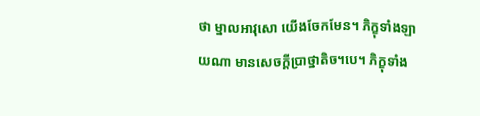ថា ម្នាលអាវុសោ យើងចែកមែន។ ភិក្ខុទាំងឡាយណា មានសេចក្តីប្រាថ្នាតិច។បេ។ ភិក្ខុទាំង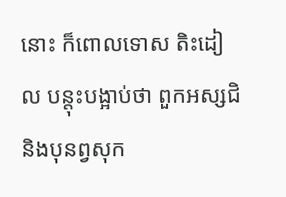នោះ ក៏ពោលទោស តិះដៀល បន្តុះបង្អាប់ថា ពួកអស្សជិ និងបុនព្វសុក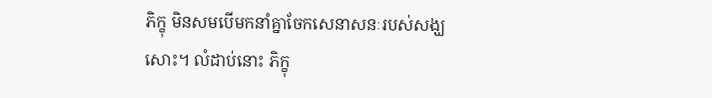ភិក្ខុ មិនសមបើមកនាំគ្នាចែកសេនាសនៈរបស់សង្ឃសោះ។ លំដាប់នោះ ភិក្ខុ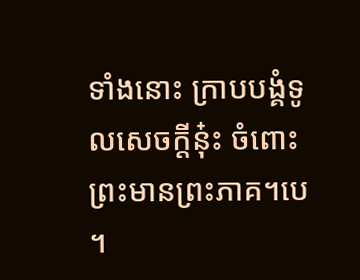ទាំងនោះ ក្រាបបង្គំទូលសេចក្តីនុ៎ះ ចំពោះព្រះមានព្រះភាគ។បេ។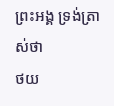ព្រះអង្គ ទ្រង់ត្រាស់ថា
ថយ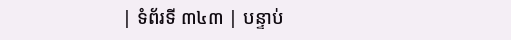| ទំព័រទី ៣៤៣ | បន្ទាប់